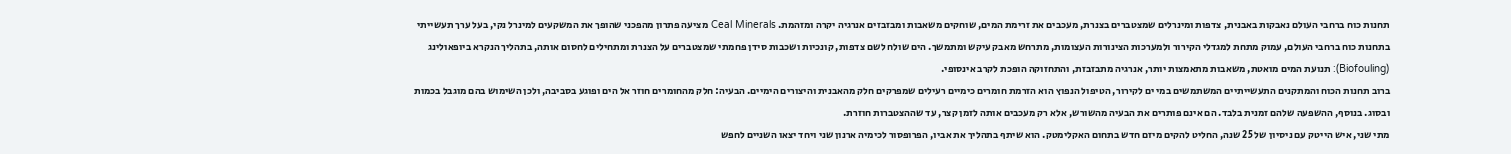תחנות כוח ברחבי העולם נאבקות באבנית, צדפות ומינרלים שמצטברים בצנרת, מעכבים את זרימת המים, שוחקים משאבות ומבזבזים אנרגיה יקרה ומזהמת. Ceal Minerals מציעה פתרון מהפכני שהופך את המשקעים למינרל נקי, בעל ערך תעשייתי
בתחנות כוח ברחבי העולם, עמוק מתחת למגדלי הקירור ולמערכות הצינורות העצומות, מתרחש מאבק עיקש ומתמשך. הים שולח לשם צדפות, קונכיות ושכבות סידן פחמתי שמצטברים על הצנרת ומתחילים לחסום אותה, בתהליך הנקרא ביופאולינג (Biofouling): תנועת המים מואטת, משאבות מתאמצות יותר, אנרגיה מתבזבזת, והתחזוקה הופכת לקרב אינסופי.
ברוב תחנות הכוח והמתקנים התעשייתיים המשתמשים במי ים לקירור, הטיפול הנפוץ הוא הזרמת חומרים כימיים רעילים שמפרקים חלק מהאבנית והיצורים הימיים. הבעיה: חלק מהחומרים חוזר אל הים ופוגע בסביבה, ולכן השימוש בהם מוגבל בכמות ובסוג. בנוסף, ההשפעה שלהם זמנית בלבד. הם אינם פותרים את הבעיה מהשורש, אלא רק מעכבים אותה לזמן קצר, עד שההצטברות חוזרת.
מתי שני, איש הייטק עם ניסיון של 25 שנה, החליט להקים מיזם חדש בתחום האקלימטק. הוא שיתף בתהליך את אביו, הפרופסור לכימיה ארנון שני ויחד יצאו השניים לחפש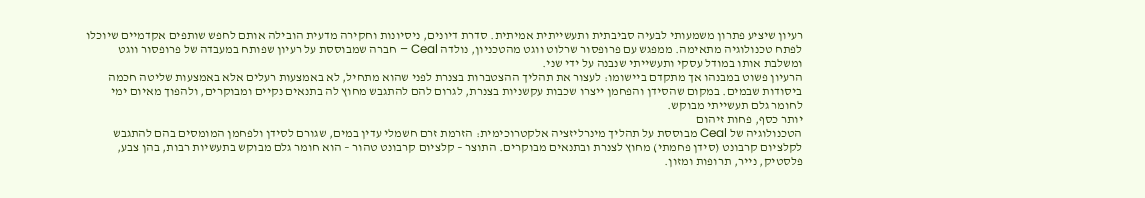רעיון שיציע פתרון משמעותי לבעיה סביבתית ותעשייתית אמיתית. סדרת דיונים, ניסיונות וחקירה מדעית הובילה אותם לחפש שותפים אקדמיים שיוכלו לפתח טכנולוגיה מתאימה. ממפגש עם פרופסור שרלוט ווגט מהטכניון, נולדה Ceal – חברה שמבוססת על רעיון שפותח במעבדה של פרופסור ווגט ומשלבת אותו במודל עסקי ותעשייתי שנבנה על ידי שני.
הרעיון פשוט במבנהו אך מתקדם ביישומו: לעצור את תהליך ההצטברות בצנרת לפני שהוא מתחיל, לא באמצעות רעלים אלא באמצעות שליטה חכמה ביסודות שבמים. במקום שהסידן והפחמן ייצרו שכבות עקשניות בצנרת, לגרום להם להתגבש מחוץ לה בתנאים נקיים ומבוקרים, ולהפוך מאיום ימי לחומר גלם תעשייתי מבוקש.
יותר כסף, פחות זיהום
הטכנולוגיה של Ceal מבוססת על תהליך מינרליזציה אלקטרוכימית: הזרמת זרם חשמלי עדין במים, שגורם לסידן ולפחמן המומסים בהם להתגבש לקלציום קרבונט (סידן פחמתי) מחוץ לצנרת ובתנאים מבוקרים. התוצר – קלציום קרבונט טהור – הוא חומר גלם מבוקש בתעשיות רבות, בהן צבע, פלסטיק, נייר, תרופות ומזון.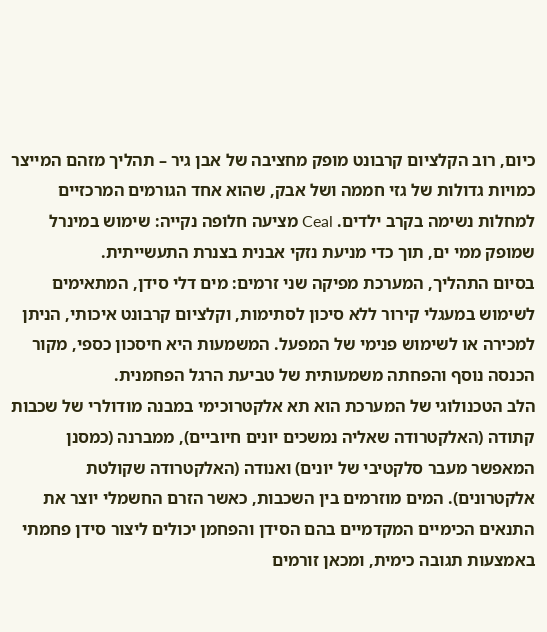כיום, רוב הקלציום קרבונט מופק מחציבה של אבן גיר – תהליך מזהם המייצר כמויות גדולות של גזי חממה ושל אבק, שהוא אחד הגורמים המרכזיים למחלות נשימה בקרב ילדים. Ceal מציעה חלופה נקייה: שימוש במינרל שמופק ממי ים, תוך כדי מניעת נזקי אבנית בצנרת התעשייתית.
בסיום התהליך, המערכת מפיקה שני זרמים: מים דלי סידן, המתאימים לשימוש במעגלי קירור ללא סיכון לסתימות, וקלציום קרבונט איכותי, הניתן למכירה או לשימוש פנימי של המפעל. המשמעות היא חיסכון כספי, מקור הכנסה נוסף והפחתה משמעותית של טביעת הרגל הפחמנית.
הלב הטכנולוגי של המערכת הוא תא אלקטרוכימי במבנה מודולרי של שכבות קתודה (האלקטרודה שאליה נמשכים יונים חיוביים), ממברנה (כמסנן המאפשר מעבר סלקטיבי של יונים) ואנודה (האלקטרודה שקולטת אלקטרונים). המים מוזרמים בין השכבות, כאשר הזרם החשמלי יוצר את התנאים הכימיים המקדמיים בהם הסידן והפחמן יכולים ליצור סידן פחמתי באמצעות תגובה כימית, ומכאן זורמים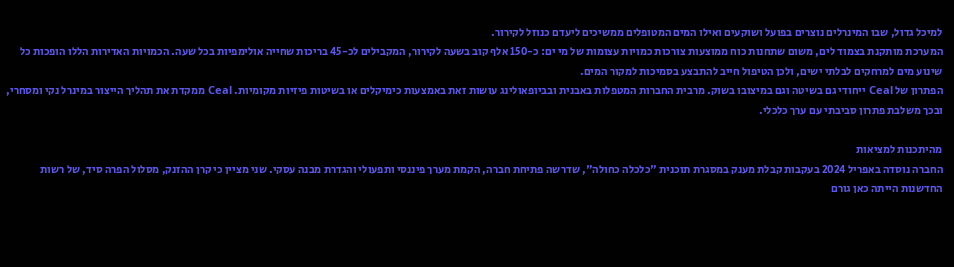למיכל גדול, שבו המינרלים נוצרים בפועל ושוקעים ואילו המים המטופלים ממשיכים ליעדם כנוזל לקירור.
המערכת מותקנת בצמוד לים, משום שתחנות כוח ממוצעות צורכות כמויות עצומות של מי ים: כ-150 אלף קוב בשעה לקירור, המקבילים לכ-45 בריכות שחייה אולימפיות בכל שעה. הכמויות האדירות הללו הופכות כל שינוע מים למרחקים לבלתי ישים, ולכן הטיפול חייב להתבצע בסמיכות למקור המים.
הפתרון של Ceal ייחודי גם בשיטה וגם במיצובו בשוק. מרבית החברות המטפלות באבנית ובביופאולינג עושות זאת באמצעות כימיקלים או בשיטות פיזיות מקומיות. Ceal ממקדת את תהליך הייצור במינרל נקי ומסחרי, ובכך משלבת פתרון סביבתי עם ערך כלכלי.

מהיתכנות למציאות
החברה נוסדה באפריל 2024 בעקבות קבלת מענק במסגרת תוכנית "כלכלה כחולה", שדרשה פתיחת חברה, הקמת מערך פיננסי ותפעולי והגדרת מבנה עסקי. שני מציין כי קרן ההזנק, מסלול הפרה סיד, של רשות החדשנות הייתה כאן גורם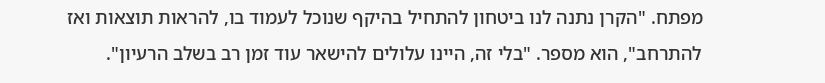מפתח. "הקרן נתנה לנו ביטחון להתחיל בהיקף שנוכל לעמוד בו, להראות תוצאות ואז להתרחב", הוא מספר. "בלי זה, היינו עלולים להישאר עוד זמן רב בשלב הרעיון".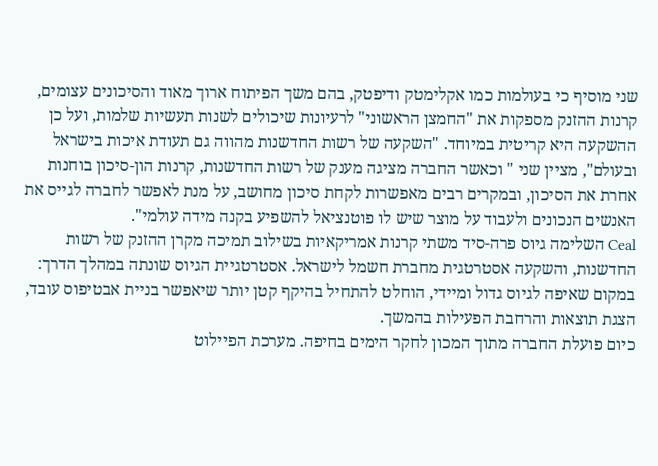שני מוסיף כי בעולמות כמו אקלימטק ודיפטק, בהם משך הפיתוח ארוך מאוד והסיכונים עצומים, קרנות ההזנק מספקות את "החמצן הראשוני" לרעיונות שיכולים לשנות תעשיות שלמות, ועל כן ההשקעה היא קריטית במיוחד. "השקעה של רשות החדשנות מהווה גם תעודת איכות בישראל ובעולם", מציין שני " וכאשר החברה מציגה מענק של רשות החדשנות, קרנות הון-סיכון בוחנות אחרת את הסיכון, ובמקרים רבים מאפשרות לקחת סיכון מחושב, על מנת לאפשר לחברה לגייס את האנשים הנכונים ולעבוד על מוצר שיש לו פוטנציאל להשפיע בקנה מידה עולמי".
Ceal השלימה גיוס פרה-סיד משתי קרנות אמריקאיות בשילוב תמיכה מקרן ההזנק של רשות החדשנות, והשקעה אסטרטגית מחברת חשמל לישראל. אסטרטגיית הגיוס שונתה במהלך הדרך: במקום שאיפה לגיוס גדול ומיידי, הוחלט להתחיל בהיקף קטן יותר שיאפשר בניית אבטיפוס עובד, הצגת תוצאות והרחבת הפעילות בהמשך.
כיום פועלת החברה מתוך המכון לחקר הימים בחיפה. מערכת הפיילוט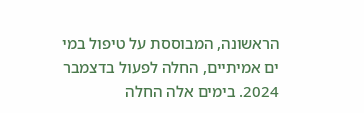הראשונה, המבוססת על טיפול במי ים אמיתיים, החלה לפעול בדצמבר 2024. בימים אלה החלה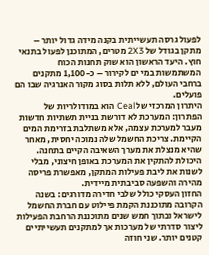לפעול גרסה תעשייתית בקנה מידה גדול יותר – מתקן בגודל של 2X3 מטרים, המתוכנן לפעול בתנאי חוץ. היעד הראשון הוא שוק תחנות הכוח המשתמשות במי ים לקירור – כ-1,100 מתקנים ברחבי העולם, ללא תלות בסוג מקור האנרגיה שבו הם פועלים.
היתרון המרכזי של Ceal הוא במודולריות של הפתרון: המערכת לא דורשת בניית תשתיות חדשות מעבר למערכת עצמה, אלא משתלבת בזרימת המים הקיימת. צריכת החשמל שלה נמוכה יחסית, מאחר שהיא מנצלת את מערך השאיבה הקיים בתחנה. היכולת להתקין את המערכת באופן חיצוני, מבלי לשנות את ליבת פעילות המתקן, מאפשרת פריסה מהירה והשפעה סביבתית מיידית.
החזון העסקי כולל שלבי חדירה מדורגים: בשנה הקרובה מתוכננת הקמת פיילוט עם חברת החשמל לישראל ובתוך חמש שנים מתוכננת הרחבת הפעילות ליצור סדרתי של מערכות אך למתקנים תעשייתיים קטנים יותר. שני חוזה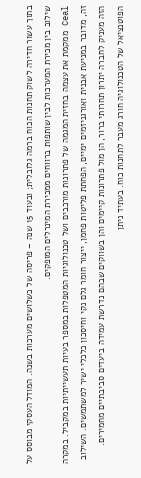בתוך עשור חדירה לשוק תחנות הכוח ברמה גלובלית; ובעוד 15 שנה – פריסה של כשלושים מערכות בשנה. המודל העסקי מבוסס על שילוב בין מכירת המערכות לבין שותפות ברווחים ממכירת המינרלים המופקים.
Ceal ממקמת את עצמה בחזית המגמה של פתרונות מורכבים ושל טכנולוגיות המטפלות במספר בעיות תעשייתיות במקביל. במקרה זה, מדובר במניעת אבנית ואורגניזמים ימיים, הפחתת פליטות פחמן, ייצור חומר גלם נקי וחיסכון כלכלי ישיר למשתמשים. השילוב הזה מעניק לחברה יתרון תחרותי ברור, הן מול פתרונות קיימים והן בשווקים שבהם נדרשת עמידה ביעדים סביבתיים מחמירים.
הפוטנציאל של הטכנולוגיה חורג מעבר לתחנות כוח. בעתיד ניתן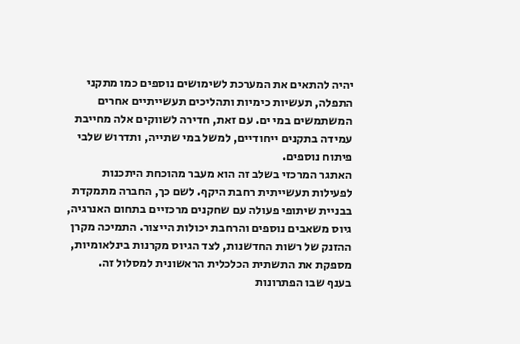יהיה להתאים את המערכת לשימושים נוספים כמו מתקני התפלה, תעשיות כימיות ותהליכים תעשייתיים אחרים המשתמשים במי ים. עם זאת, חדירה לשווקים אלה מחייבת עמידה בתקנים ייחודיים, למשל במי שתייה, ותדרוש שלבי פיתוח נוספים.
האתגר המרכזי בשלב זה הוא מעבר מהוכחת היתכנות לפעילות תעשייתית רחבת היקף. לשם כך, החברה מתמקדת בבניית שיתופי פעולה עם שחקנים מרכזיים בתחום האנרגיה, גיוס משאבים נוספים והרחבת יכולות הייצור. התמיכה מקרן ההזנק של רשות החדשנות, לצד הגיוס מקרנות בינלאומיות, מספקת את התשתית הכלכלית הראשונית למסלול זה.
בענף שבו הפתרונות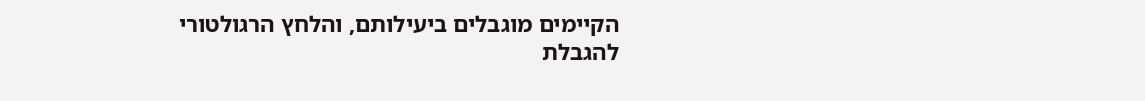הקיימים מוגבלים ביעילותם, והלחץ הרגולטורי להגבלת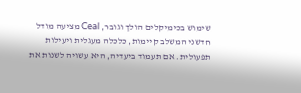שימוש בכימיקלים הולך וגובר, Ceal מציעה מודל חדשני המשלב קיימות, כלכלה מעגלית ויעילות תפעולית. אם תעמוד ביעדיה, היא עשויה לשנות את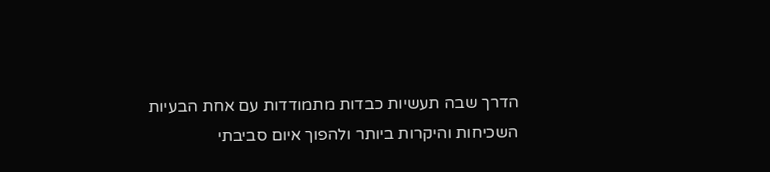הדרך שבה תעשיות כבדות מתמודדות עם אחת הבעיות השכיחות והיקרות ביותר ולהפוך איום סביבתי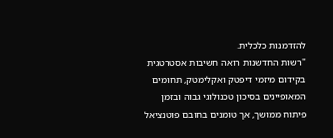להזדמנות כלכלית.
"רשות החדשנות רואה חשיבות אסטרטגית בקידום מיזמי דיפטק ואקלימטק, תחומים המאופיינים בסיכון טכנולוגי גבוה ובזמן פיתוח ממושך, אך טומנים בחובם פוטנציאל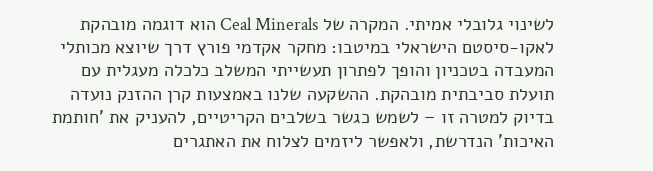לשינוי גלובלי אמיתי. המקרה של Ceal Minerals הוא דוגמה מובהקת לאקו-סיסטם הישראלי במיטבו: מחקר אקדמי פורץ דרך שיוצא מכותלי המעבדה בטכניון והופך לפתרון תעשייתי המשלב כלכלה מעגלית עם תועלת סביבתית מובהקת. ההשקעה שלנו באמצעות קרן ההזנק נועדה בדיוק למטרה זו – לשמש כגשר בשלבים הקריטיים, להעניק את 'חותמת האיכות' הנדרשת, ולאפשר ליזמים לצלוח את האתגרים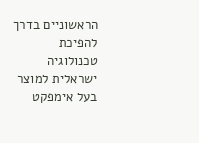הראשוניים בדרך להפיכת טכנולוגיה ישראלית למוצר בעל אימפקט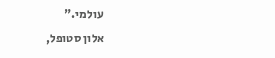עולמי."
אלון סטופל,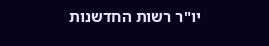יו"ר רשות החדשנות